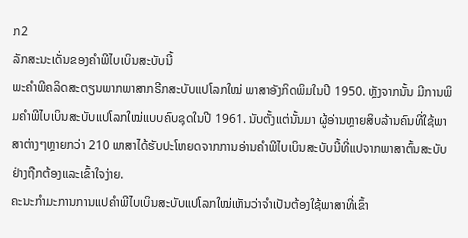ກ2
ລັກສະນະເດັ່ນຂອງຄຳພີໄບເບິນສະບັບນີ້
ພະຄຳພີຄລິດສະຕຽນພາກພາສາກຣີກສະບັບແປໂລກໃໝ່ ພາສາອັງກິດພິມໃນປີ 1950. ຫຼັງຈາກນັ້ນ ມີການພິມຄຳພີໄບເບິນສະບັບແປໂລກໃໝ່ແບບຄົບຊຸດໃນປີ 1961. ນັບຕັ້ງແຕ່ນັ້ນມາ ຜູ້ອ່ານຫຼາຍສິບລ້ານຄົນທີ່ໃຊ້ພາສາຕ່າງໆຫຼາຍກວ່າ 210 ພາສາໄດ້ຮັບປະໂຫຍດຈາກການອ່ານຄຳພີໄບເບິນສະບັບນີ້ທີ່ແປຈາກພາສາຕົ້ນສະບັບຢ່າງຖືກຕ້ອງແລະເຂົ້າໃຈງ່າຍ.
ຄະນະກຳມະການການແປຄຳພີໄບເບິນສະບັບແປໂລກໃໝ່ເຫັນວ່າຈຳເປັນຕ້ອງໃຊ້ພາສາທີ່ເຂົ້າ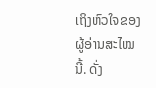ເຖິງຫົວໃຈຂອງຜູ້ອ່ານສະໄໝນີ້. ດັ່ງ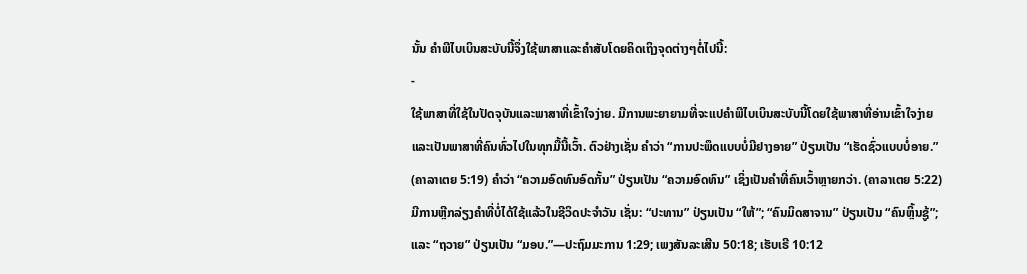ນັ້ນ ຄຳພີໄບເບິນສະບັບນີ້ຈຶ່ງໃຊ້ພາສາແລະຄຳສັບໂດຍຄິດເຖິງຈຸດຕ່າງໆຕໍ່ໄປນີ້:
-
ໃຊ້ພາສາທີ່ໃຊ້ໃນປັດຈຸບັນແລະພາສາທີ່ເຂົ້າໃຈງ່າຍ. ມີການພະຍາຍາມທີ່ຈະແປຄຳພີໄບເບິນສະບັບນີ້ໂດຍໃຊ້ພາສາທີ່ອ່ານເຂົ້າໃຈງ່າຍແລະເປັນພາສາທີ່ຄົນທົ່ວໄປໃນທຸກມື້ນີ້ເວົ້າ. ຕົວຢ່າງເຊັ່ນ ຄຳວ່າ “ການປະພຶດແບບບໍ່ມີຢາງອາຍ” ປ່ຽນເປັນ “ເຮັດຊົ່ວແບບບໍ່ອາຍ.” (ຄາລາເຕຍ 5:19) ຄຳວ່າ “ຄວາມອົດທົນອົດກັ້ນ” ປ່ຽນເປັນ “ຄວາມອົດທົນ” ເຊິ່ງເປັນຄຳທີ່ຄົນເວົ້າຫຼາຍກວ່າ. (ຄາລາເຕຍ 5:22) ມີການຫຼີກລ່ຽງຄຳທີ່ບໍ່ໄດ້ໃຊ້ແລ້ວໃນຊີວິດປະຈຳວັນ ເຊັ່ນ: “ປະທານ” ປ່ຽນເປັນ “ໃຫ້”; “ຄົນມິດສາຈານ” ປ່ຽນເປັນ “ຄົນຫຼິ້ນຊູ້”; ແລະ “ຖວາຍ” ປ່ຽນເປັນ “ມອບ.”—ປະຖົມມະການ 1:29; ເພງສັນລະເສີນ 50:18; ເຮັບເຣີ 10:12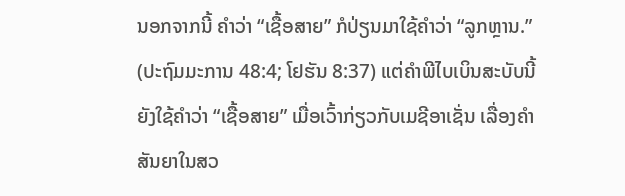ນອກຈາກນີ້ ຄຳວ່າ “ເຊື້ອສາຍ” ກໍປ່ຽນມາໃຊ້ຄຳວ່າ “ລູກຫຼານ.” (ປະຖົມມະການ 48:4; ໂຢຮັນ 8:37) ແຕ່ຄຳພີໄບເບິນສະບັບນີ້ຍັງໃຊ້ຄຳວ່າ “ເຊື້ອສາຍ” ເມື່ອເວົ້າກ່ຽວກັບເມຊີອາເຊັ່ນ ເລື່ອງຄຳສັນຍາໃນສວ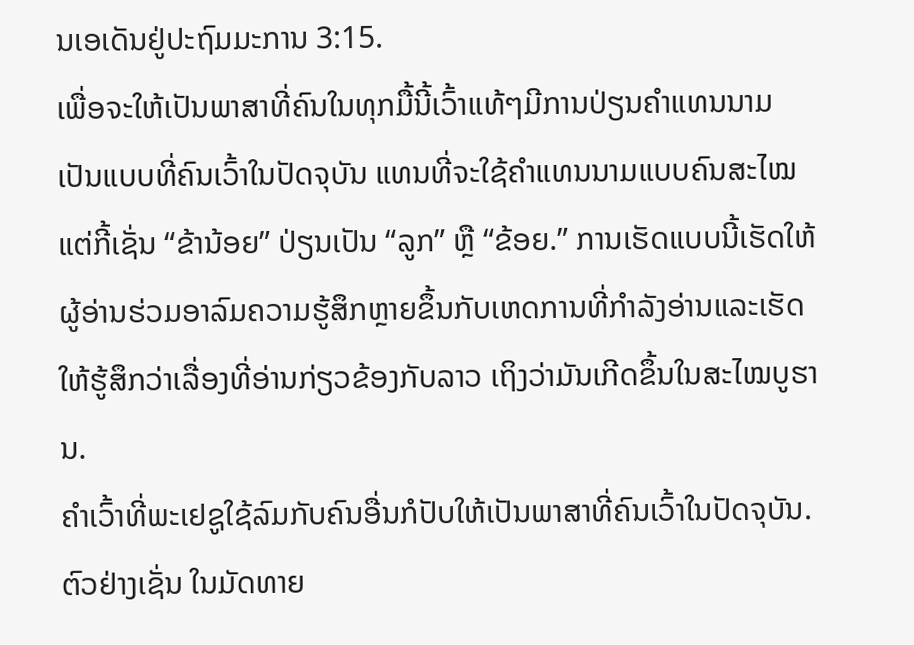ນເອເດັນຢູ່ປະຖົມມະການ 3:15.
ເພື່ອຈະໃຫ້ເປັນພາສາທີ່ຄົນໃນທຸກມື້ນີ້ເວົ້າແທ້ໆມີການປ່ຽນຄຳແທນນາມເປັນແບບທີ່ຄົນເວົ້າໃນປັດຈຸບັນ ແທນທີ່ຈະໃຊ້ຄຳແທນນາມແບບຄົນສະໄໝແຕ່ກີ້ເຊັ່ນ “ຂ້ານ້ອຍ” ປ່ຽນເປັນ “ລູກ” ຫຼື “ຂ້ອຍ.” ການເຮັດແບບນີ້ເຮັດໃຫ້ຜູ້ອ່ານຮ່ວມອາລົມຄວາມຮູ້ສຶກຫຼາຍຂຶ້ນກັບເຫດການທີ່ກຳລັງອ່ານແລະເຮັດໃຫ້ຮູ້ສຶກວ່າເລື່ອງທີ່ອ່ານກ່ຽວຂ້ອງກັບລາວ ເຖິງວ່າມັນເກີດຂຶ້ນໃນສະໄໝບູຮານ.
ຄຳເວົ້າທີ່ພະເຢຊູໃຊ້ລົມກັບຄົນອື່ນກໍປັບໃຫ້ເປັນພາສາທີ່ຄົນເວົ້າໃນປັດຈຸບັນ. ຕົວຢ່າງເຊັ່ນ ໃນມັດທາຍ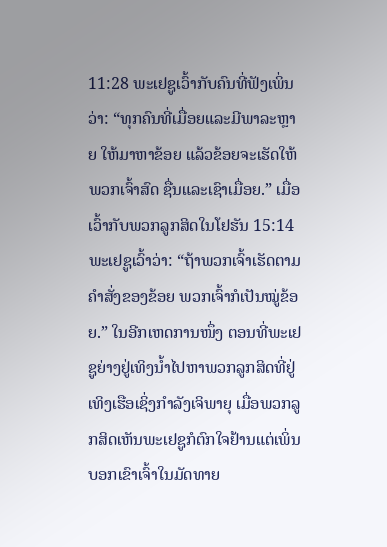11:28 ພະເຢຊູເວົ້າກັບຄົນທີ່ຟັງເພິ່ນວ່າ: “ທຸກຄົນທີ່ເມື່ອຍແລະມີພາລະຫຼາຍ ໃຫ້ມາຫາຂ້ອຍ ແລ້ວຂ້ອຍຈະເຮັດໃຫ້ພວກເຈົ້າສົດ ຊື່ນແລະເຊົາເມື່ອຍ.” ເມື່ອເວົ້າກັບພວກລູກສິດໃນໂຢຮັນ 15:14 ພະເຢຊູເວົ້າວ່າ: “ຖ້າພວກເຈົ້າເຮັດຕາມຄຳສັ່ງຂອງຂ້ອຍ ພວກເຈົ້າກໍເປັນໝູ່ຂ້ອຍ.” ໃນອີກເຫດການໜຶ່ງ ຕອນທີ່ພະເຢຊູຍ່າງຢູ່ເທິງນ້ຳໄປຫາພວກລູກສິດທີ່ຢູ່ເທິງເຮືອເຊິ່ງກຳລັງເຈິພາຍຸ ເມື່ອພວກລູກສິດເຫັນພະເຢຊູກໍຕົກໃຈຢ້ານແຕ່ເພິ່ນບອກເຂົາເຈົ້າໃນມັດທາຍ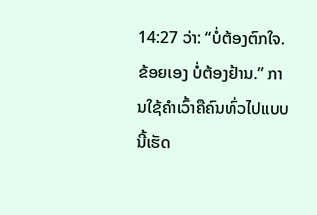14:27 ວ່າ: “ບໍ່ຕ້ອງຕົກໃຈ. ຂ້ອຍເອງ ບໍ່ຕ້ອງຢ້ານ.” ການໃຊ້ຄຳເວົ້າຄືຄົນທົ່ວໄປແບບນີ້ເຮັດ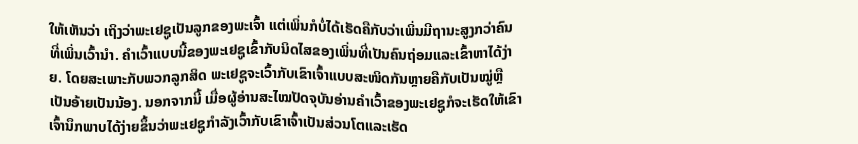ໃຫ້ເຫັນວ່າ ເຖິງວ່າພະເຢຊູເປັນລູກຂອງພະເຈົ້າ ແຕ່ເພິ່ນກໍບໍ່ໄດ້ເຮັດຄືກັບວ່າເພິ່ນມີຖານະສູງກວ່າຄົນທີ່ເພິ່ນເວົ້ານຳ. ຄຳເວົ້າແບບນີ້ຂອງພະເຢຊູເຂົ້າກັບນິດໄສຂອງເພິ່ນທີ່ເປັນຄົນຖ່ອມແລະເຂົ້າຫາໄດ້ງ່າຍ. ໂດຍສະເພາະກັບພວກລູກສິດ ພະເຢຊູຈະເວົ້າກັບເຂົາເຈົ້າແບບສະໜິດກັນຫຼາຍຄືກັບເປັນໝູ່ຫຼືເປັນອ້າຍເປັນນ້ອງ. ນອກຈາກນີ້ ເມື່ອຜູ້ອ່ານສະໄໝປັດຈຸບັນອ່ານຄຳເວົ້າຂອງພະເຢຊູກໍຈະເຮັດໃຫ້ເຂົາເຈົ້ານຶກພາບໄດ້ງ່າຍຂຶ້ນວ່າພະເຢຊູກຳລັງເວົ້າກັບເຂົາເຈົ້າເປັນສ່ວນໂຕແລະເຮັດ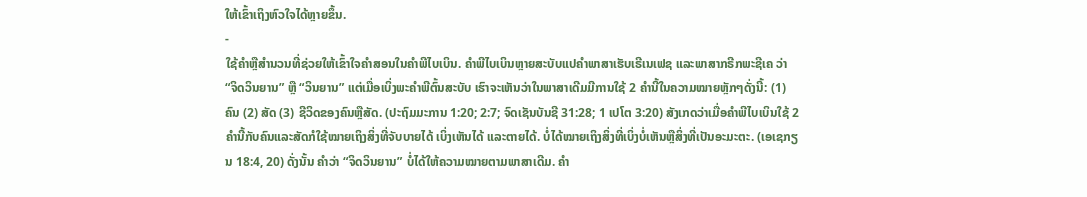ໃຫ້ເຂົ້າເຖິງຫົວໃຈໄດ້ຫຼາຍຂຶ້ນ.
-
ໃຊ້ຄຳຫຼືສຳນວນທີ່ຊ່ວຍໃຫ້ເຂົ້າໃຈຄຳສອນໃນຄຳພີໄບເບິນ. ຄຳພີໄບເບິນຫຼາຍສະບັບແປຄຳພາສາເຮັບເຣີເນເຟຊ ແລະພາສາກຣີກພະຊີເຄ ວ່າ “ຈິດວິນຍານ” ຫຼື “ວິນຍານ” ແຕ່ເມື່ອເບິ່ງພະຄຳພີຕົ້ນສະບັບ ເຮົາຈະເຫັນວ່າໃນພາສາເດີມມີການໃຊ້ 2 ຄຳນີ້ໃນຄວາມໝາຍຫຼັກໆດັ່ງນີ້: (1) ຄົນ (2) ສັດ (3) ຊີວິດຂອງຄົນຫຼືສັດ. (ປະຖົມມະການ 1:20; 2:7; ຈົດເຊັນບັນຊີ 31:28; 1 ເປໂຕ 3:20) ສັງເກດວ່າເມື່ອຄຳພີໄບເບິນໃຊ້ 2 ຄຳນີ້ກັບຄົນແລະສັດກໍໃຊ້ໝາຍເຖິງສິ່ງທີ່ຈັບບາຍໄດ້ ເບິ່ງເຫັນໄດ້ ແລະຕາຍໄດ້. ບໍ່ໄດ້ໝາຍເຖິງສິ່ງທີ່ເບິ່ງບໍ່ເຫັນຫຼືສິ່ງທີ່ເປັນອະມະຕະ. (ເອເຊກຽນ 18:4, 20) ດັ່ງນັ້ນ ຄຳວ່າ “ຈິດວິນຍານ” ບໍ່ໄດ້ໃຫ້ຄວາມໝາຍຕາມພາສາເດີມ. ຄຳ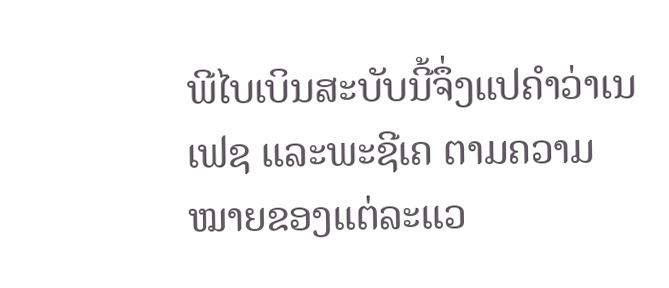ພີໄບເບິນສະບັບນີ້ຈຶ່ງແປຄຳວ່າເນເຟຊ ແລະພະຊີເຄ ຕາມຄວາມໝາຍຂອງແຕ່ລະແວ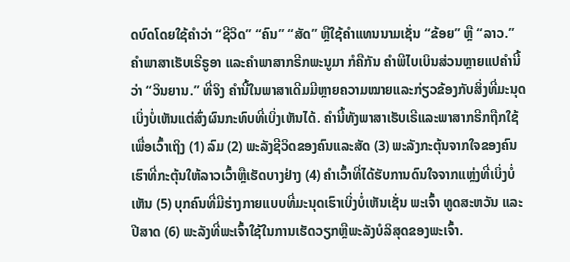ດບົດໂດຍໃຊ້ຄຳວ່າ “ຊີວິດ” “ຄົນ” “ສັດ” ຫຼືໃຊ້ຄຳແທນນາມເຊັ່ນ “ຂ້ອຍ” ຫຼື “ລາວ.”
ຄຳພາສາເຮັບເຣີຣູອາ ແລະຄຳພາສາກຣີກພະນູມາ ກໍຄືກັນ ຄຳພີໄບເບິນສ່ວນຫຼາຍແປຄຳນີ້ວ່າ “ວິນຍານ.” ທີ່ຈິງ ຄຳນີ້ໃນພາສາເດີມມີຫຼາຍຄວາມໝາຍແລະກ່ຽວຂ້ອງກັບສິ່ງທີ່ມະນຸດເບິ່ງບໍ່ເຫັນແຕ່ສົ່ງຜົນກະທົບທີ່ເບິ່ງເຫັນໄດ້. ຄຳນີ້ທັງພາສາເຮັບເຣີແລະພາສາກຣີກຖືກໃຊ້ເພື່ອເວົ້າເຖິງ (1) ລົມ (2) ພະລັງຊີວິດຂອງຄົນແລະສັດ (3) ພະລັງກະຕຸ້ນຈາກໃຈຂອງຄົນເຮົາທີ່ກະຕຸ້ນໃຫ້ລາວເວົ້າຫຼືເຮັດບາງຢ່າງ (4) ຄຳເວົ້າທີ່ໄດ້ຮັບການດົນໃຈຈາກແຫຼ່ງທີ່ເບິ່ງບໍ່ເຫັນ (5) ບຸກຄົນທີ່ມີຮ່າງກາຍແບບທີ່ມະນຸດເຮົາເບິ່ງບໍ່ເຫັນເຊັ່ນ ພະເຈົ້າ ທູດສະຫວັນ ແລະປີສາດ (6) ພະລັງທີ່ພະເຈົ້າໃຊ້ໃນການເຮັດວຽກຫຼືພະລັງບໍລິສຸດຂອງພະເຈົ້າ.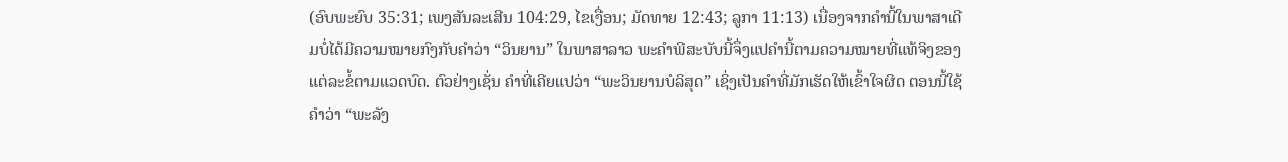(ອົບພະຍົບ 35:31; ເພງສັນລະເສີນ 104:29, ໄຂເງື່ອນ; ມັດທາຍ 12:43; ລູກາ 11:13) ເນື່ອງຈາກຄຳນີ້ໃນພາສາເດີມບໍ່ໄດ້ມີຄວາມໝາຍກົງກັບຄຳວ່າ “ວິນຍານ” ໃນພາສາລາວ ພະຄຳພີສະບັບນີ້ຈຶ່ງແປຄຳນີ້ຕາມຄວາມໝາຍທີ່ແທ້ຈິງຂອງແຕ່ລະຂໍ້ຕາມແວດບົດ. ຕົວຢ່າງເຊັ່ນ ຄຳທີ່ເຄີຍແປວ່າ “ພະວິນຍານບໍລິສຸດ” ເຊິ່ງເປັນຄຳທີ່ມັກເຮັດໃຫ້ເຂົ້າໃຈຜິດ ຕອນນີ້ໃຊ້ຄຳວ່າ “ພະລັງ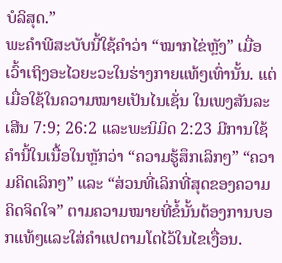ບໍລິສຸດ.”
ພະຄຳພີສະບັບນີ້ໃຊ້ຄຳວ່າ “ໝາກໄຂ່ຫຼັງ” ເມື່ອເວົ້າເຖິງອະໄວຍະວະໃນຮ່າງກາຍແທ້ໆເທົ່ານັ້ນ. ແຕ່ເມື່ອໃຊ້ໃນຄວາມໝາຍເປັນໄນເຊັ່ນ ໃນເພງສັນລະເສີນ 7:9; 26:2 ແລະພະນິມິດ 2:23 ມີການໃຊ້ຄຳນີ້ໃນເນື້ອໃນຫຼັກວ່າ “ຄວາມຮູ້ສຶກເລິກໆ” “ຄວາມຄິດເລິກໆ” ແລະ “ສ່ວນທີ່ເລິກທີ່ສຸດຂອງຄວາມຄິດຈິດໃຈ” ຕາມຄວາມໝາຍທີ່ຂໍ້ນັ້ນຕ້ອງການບອກແທ້ໆແລະໃສ່ຄຳແປຕາມໂຕໄວ້ໃນໄຂເງື່ອນ.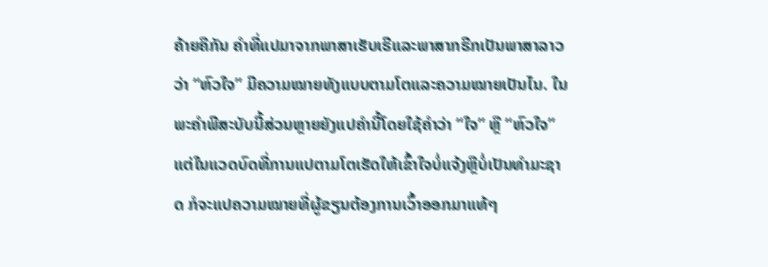ຄ້າຍຄືກັນ ຄຳທີ່ແປມາຈາກພາສາເຮັບເຣີແລະພາສາກຣີກເປັນພາສາລາວວ່າ “ຫົວໃຈ” ມີຄວາມໝາຍທັງແບບຕາມໂຕແລະຄວາມໝາຍເປັນໄນ. ໃນພະຄຳພີສະບັບນີ້ສ່ວນຫຼາຍຍັງແປຄຳນີ້ໂດຍໃຊ້ຄຳວ່າ “ໃຈ” ຫຼື “ຫົວໃຈ” ແຕ່ໃນແວດບົດທີ່ການແປຕາມໂຕເຮັດໃຫ້ເຂົ້າໃຈບໍ່ແຈ້ງຫຼືບໍ່ເປັນທຳມະຊາດ ກໍຈະແປຄວາມໝາຍທີ່ຜູ້ຂຽນຕ້ອງການເວົ້າອອກມາແທ້ໆ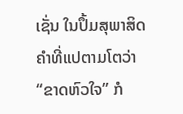ເຊັ່ນ ໃນປຶ້ມສຸພາສິດ ຄຳທີ່ແປຕາມໂຕວ່າ “ຂາດຫົວໃຈ” ກໍ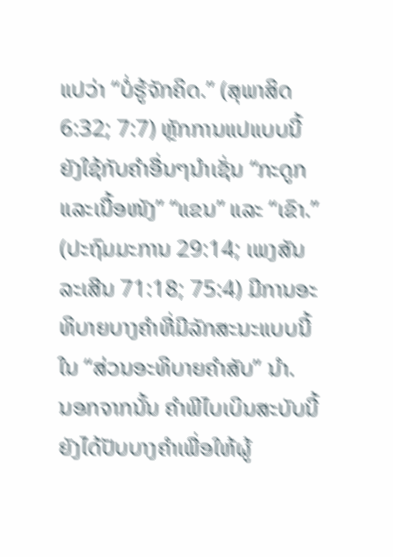ແປວ່າ “ບໍ່ຮູ້ຈັກຄິດ.” (ສຸພາສິດ 6:32; 7:7) ຫຼັກການແປແບບນີ້ຍັງໃຊ້ກັບຄຳອື່ນໆນຳເຊັ່ນ “ກະດູກແລະເນື້ອໜັງ” “ແຂນ” ແລະ “ເຂົາ.” (ປະຖົມມະການ 29:14; ເພງສັນລະເສີນ 71:18; 75:4) ມີການອະທິບາຍບາງຄຳທີ່ມີລັກສະນະແບບນີ້ໃນ “ສ່ວນອະທິບາຍຄຳສັບ” ນຳ.
ນອກຈາກນັ້ນ ຄຳພີໄບເບິນສະບັບນີ້ຍັງໄດ້ປັບບາງຄຳເພື່ອໃຫ້ຜູ້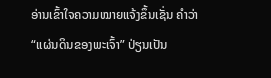ອ່ານເຂົ້າໃຈຄວາມໝາຍແຈ້ງຂຶ້ນເຊັ່ນ ຄຳວ່າ “ແຜ່ນດິນຂອງພະເຈົ້າ” ປ່ຽນເປັນ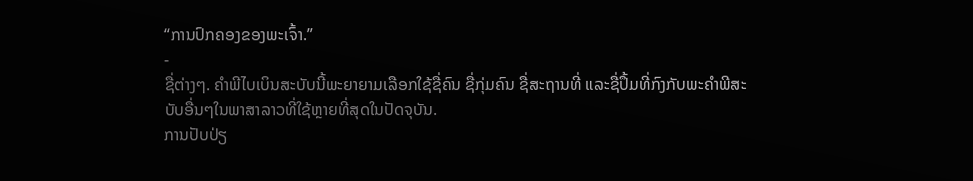“ການປົກຄອງຂອງພະເຈົ້າ.”
-
ຊື່ຕ່າງໆ. ຄຳພີໄບເບິນສະບັບນີ້ພະຍາຍາມເລືອກໃຊ້ຊື່ຄົນ ຊື່ກຸ່ມຄົນ ຊື່ສະຖານທີ່ ແລະຊື່ປຶ້ມທີ່ກົງກັບພະຄຳພີສະບັບອື່ນໆໃນພາສາລາວທີ່ໃຊ້ຫຼາຍທີ່ສຸດໃນປັດຈຸບັນ.
ການປັບປ່ຽ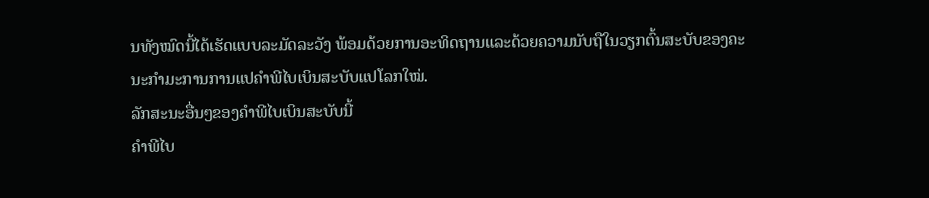ນທັງໝົດນີ້ໄດ້ເຮັດແບບລະມັດລະວັງ ພ້ອມດ້ວຍການອະທິດຖານແລະດ້ວຍຄວາມນັບຖືໃນວຽກຕົ້ນສະບັບຂອງຄະນະກຳມະການການແປຄຳພີໄບເບິນສະບັບແປໂລກໃໝ່.
ລັກສະນະອື່ນໆຂອງຄຳພີໄບເບິນສະບັບນີ້
ຄຳພີໄບ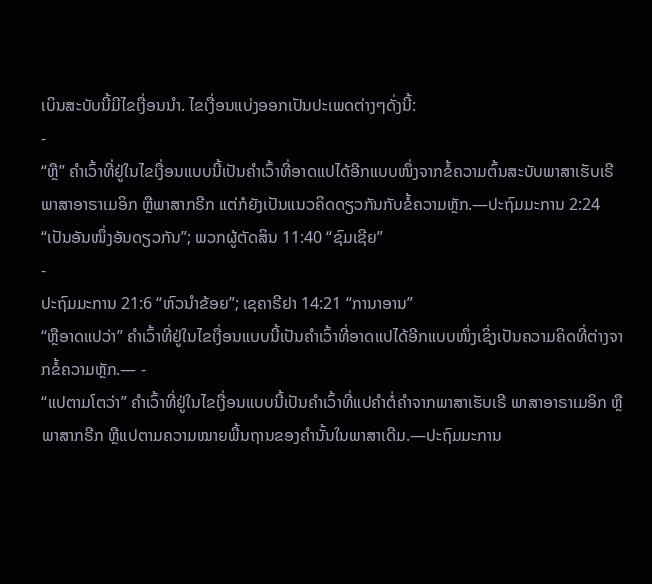ເບິນສະບັບນີ້ມີໄຂເງື່ອນນຳ. ໄຂເງື່ອນແບ່ງອອກເປັນປະເພດຕ່າງໆດັ່ງນີ້:
-
“ຫຼື” ຄຳເວົ້າທີ່ຢູ່ໃນໄຂເງື່ອນແບບນີ້ເປັນຄຳເວົ້າທີ່ອາດແປໄດ້ອີກແບບໜຶ່ງຈາກຂໍ້ຄວາມຕົ້ນສະບັບພາສາເຮັບເຣີ ພາສາອາຣາເມອິກ ຫຼືພາສາກຣີກ ແຕ່ກໍຍັງເປັນແນວຄິດດຽວກັນກັບຂໍ້ຄວາມຫຼັກ.—ປະຖົມມະການ 2:24 “ເປັນອັນໜຶ່ງອັນດຽວກັນ”; ພວກຜູ້ຕັດສິນ 11:40 “ຊົມເຊີຍ”
-
ປະຖົມມະການ 21:6 “ຫົວນຳຂ້ອຍ”; ເຊຄາຣີຢາ 14:21 “ການາອານ”
“ຫຼືອາດແປວ່າ” ຄຳເວົ້າທີ່ຢູ່ໃນໄຂເງື່ອນແບບນີ້ເປັນຄຳເວົ້າທີ່ອາດແປໄດ້ອີກແບບໜຶ່ງເຊິ່ງເປັນຄວາມຄິດທີ່ຕ່າງຈາກຂໍ້ຄວາມຫຼັກ.— -
“ແປຕາມໂຕວ່າ” ຄຳເວົ້າທີ່ຢູ່ໃນໄຂເງື່ອນແບບນີ້ເປັນຄຳເວົ້າທີ່ແປຄຳຕໍ່ຄຳຈາກພາສາເຮັບເຣີ ພາສາອາຣາເມອິກ ຫຼືພາສາກຣີກ ຫຼືແປຕາມຄວາມໝາຍພື້ນຖານຂອງຄຳນັ້ນໃນພາສາເດີມ.—ປະຖົມມະການ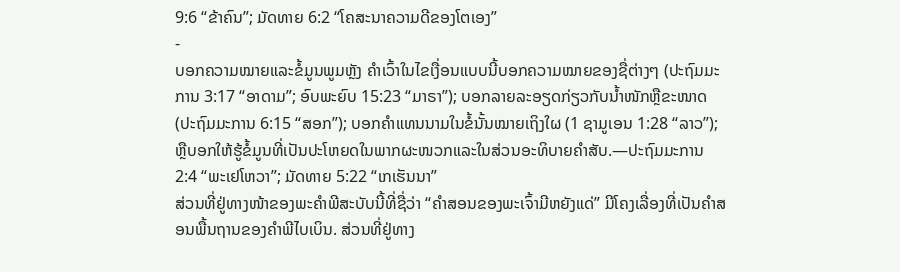9:6 “ຂ້າຄົນ”; ມັດທາຍ 6:2 “ໂຄສະນາຄວາມດີຂອງໂຕເອງ”
-
ບອກຄວາມໝາຍແລະຂໍ້ມູນພູມຫຼັງ ຄຳເວົ້າໃນໄຂເງື່ອນແບບນີ້ບອກຄວາມໝາຍຂອງຊື່ຕ່າງໆ (ປະຖົມມະການ 3:17 “ອາດາມ”; ອົບພະຍົບ 15:23 “ມາຣາ”); ບອກລາຍລະອຽດກ່ຽວກັບນ້ຳໜັກຫຼືຂະໜາດ (ປະຖົມມະການ 6:15 “ສອກ”); ບອກຄຳແທນນາມໃນຂໍ້ນັ້ນໝາຍເຖິງໃຜ (1 ຊາມູເອນ 1:28 “ລາວ”); ຫຼືບອກໃຫ້ຮູ້ຂໍ້ມູນທີ່ເປັນປະໂຫຍດໃນພາກຜະໜວກແລະໃນສ່ວນອະທິບາຍຄຳສັບ.—ປະຖົມມະການ 2:4 “ພະເຢໂຫວາ”; ມັດທາຍ 5:22 “ເກເຮັນນາ”
ສ່ວນທີ່ຢູ່ທາງໜ້າຂອງພະຄຳພີສະບັບນີ້ທີ່ຊື່ວ່າ “ຄຳສອນຂອງພະເຈົ້າມີຫຍັງແດ່” ມີໂຄງເລື່ອງທີ່ເປັນຄຳສອນພື້ນຖານຂອງຄຳພີໄບເບິນ. ສ່ວນທີ່ຢູ່ທາງ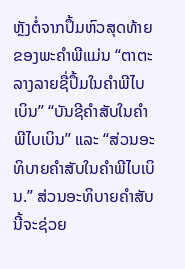ຫຼັງຕໍ່ຈາກປຶ້ມຫົວສຸດທ້າຍຂອງພະຄຳພີແມ່ນ “ຕາຕະລາງລາຍຊື່ປຶ້ມໃນຄຳພີໄບເບິນ” “ບັນຊີຄຳສັບໃນຄຳພີໄບເບິນ” ແລະ “ສ່ວນອະທິບາຍຄຳສັບໃນຄຳພີໄບເບິນ.” ສ່ວນອະທິບາຍຄຳສັບນີ້ຈະຊ່ວຍ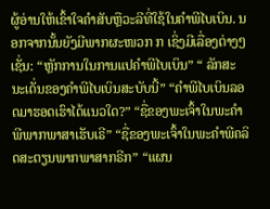ຜູ້ອ່ານໃຫ້ເຂົ້າໃຈຄຳສັບຫຼືວະລີທີ່ໃຊ້ໃນຄຳພີໄບເບິນ. ນອກຈາກນັ້ນຍັງມີພາກຜະໜວກ ກ ເຊິ່ງມີເລື່ອງຕ່າງໆເຊັ່ນ: “ຫຼັກການໃນການແປຄຳພີໄບເບິນ” “ ລັກສະນະເດັ່ນຂອງຄຳພີໄບເບິນສະບັບນີ້” “ຄຳພີໄບເບິນລອດມາຮອດເຮົາໄດ້ແນວໃດ?” “ຊື່ຂອງພະເຈົ້າໃນພະຄຳພີພາກພາສາເຮັບເຣີ” “ຊື່ຂອງພະເຈົ້າໃນພະຄຳພີຄລິດສະຕຽນພາກພາສາກຣີກ” “ແຜນ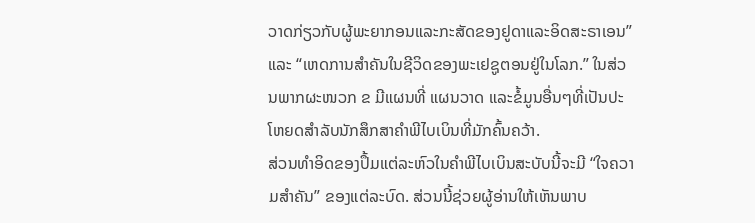ວາດກ່ຽວກັບຜູ້ພະຍາກອນແລະກະສັດຂອງຢູດາແລະອິດສະຣາເອນ” ແລະ “ເຫດການສຳຄັນໃນຊີວິດຂອງພະເຢຊູຕອນຢູ່ໃນໂລກ.” ໃນສ່ວນພາກຜະໜວກ ຂ ມີແຜນທີ່ ແຜນວາດ ແລະຂໍ້ມູນອື່ນໆທີ່ເປັນປະໂຫຍດສຳລັບນັກສຶກສາຄຳພີໄບເບິນທີ່ມັກຄົ້ນຄວ້າ.
ສ່ວນທຳອິດຂອງປຶ້ມແຕ່ລະຫົວໃນຄຳພີໄບເບິນສະບັບນີ້ຈະມີ “ໃຈຄວາມສຳຄັນ” ຂອງແຕ່ລະບົດ. ສ່ວນນີ້ຊ່ວຍຜູ້ອ່ານໃຫ້ເຫັນພາບ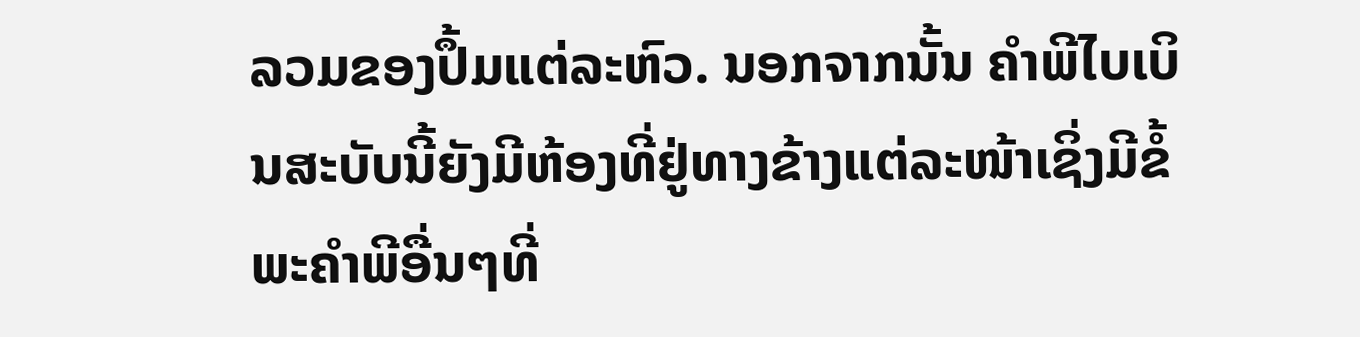ລວມຂອງປຶ້ມແຕ່ລະຫົວ. ນອກຈາກນັ້ນ ຄຳພີໄບເບິນສະບັບນີ້ຍັງມີຫ້ອງທີ່ຢູ່ທາງຂ້າງແຕ່ລະໜ້າເຊິ່ງມີຂໍ້ພະຄຳພີອື່ນໆທີ່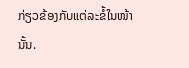ກ່ຽວຂ້ອງກັບແຕ່ລະຂໍ້ໃນໜ້ານັ້ນ.